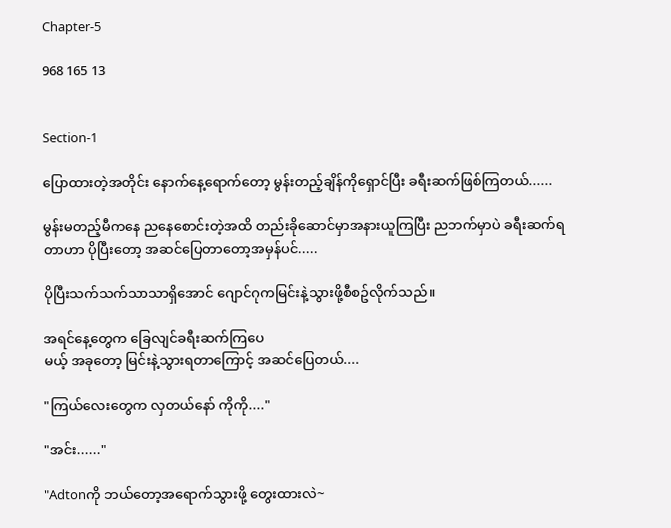Chapter-5

968 165 13


Section-1

ပြောထားတဲ့အတိုင်း နောက်နေ့ရောက်တော့ မွန်းတည့်ချိန်ကိုရှောင်ပြီး ခရီးဆက်ဖြစ်ကြတယ်......

မွန်းမတည့်မီကနေ ညနေစောင်းတဲ့အထိ တည်းခိုဆောင်မှာအနားယူကြပြီး ညဘက်မှာပဲ ခရီးဆက်ရတာဟာ ပိုပြီးတော့ အဆင်ပြေတာတော့အမှန်ပင်.....

ပိုပြီးသက်သက်သာသာရှိအောင် ဂျောင်ဂုကမြင်းနဲ့သွားဖို့စီစဥ်လိုက်သည်။

အရင်နေ့တွေက ခြေလျင်ခရီးဆက်ကြပေ
မယ့် အခုတော့ မြင်းနဲ့သွားရတာကြောင့် အဆင်ပြေတယ်....

"ကြယ်လေးတွေက လှတယ်နော် ကိုကို...."

"အင်း......"

"Adtonကို ဘယ်တော့အရောက်သွားဖို့ တွေးထားလဲ~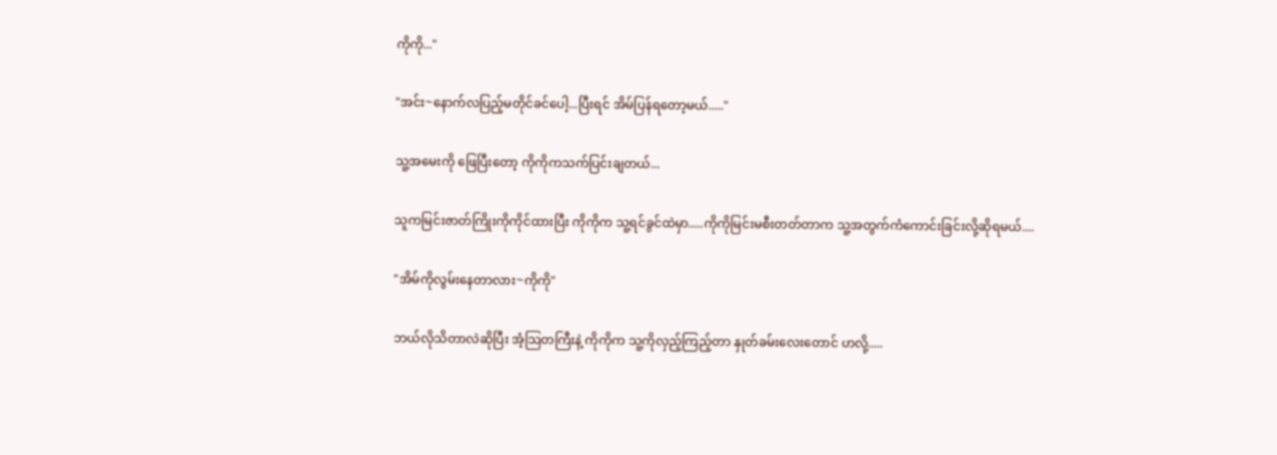ကိုကို..."

"အင်း~နောက်လပြည့်မတိုင်ခင်ပေါ့...ပြီးရင် အိမ်ပြန်ရတော့မယ်....."

သူ့အမေးကို ဖြေပြီးတော့ ကိုကိုကသက်ပြင်းချတယ်...

သူကမြင်းဇာတ်ကြိုးကိုကိုင်ထားပြီး ကိုကိုက သူ့ရင်ခွင်ထဲမှာ.....ကိုကိုမြင်းမစီးတတ်တာက သူ့အတွက်ကံကောင်းခြင်းလို့ဆိုရမယ်....

"အိမ်ကိုလွမ်းနေတာလား~ကိုကို"

ဘယ်လိုသိတာလဲဆိုပြီး အံ့သြတကြီးနဲ့ ကိုကိုက သူ့ကိုလှည့်ကြည့်တာ နှုတ်ခမ်းလေးတောင် ဟလို့.....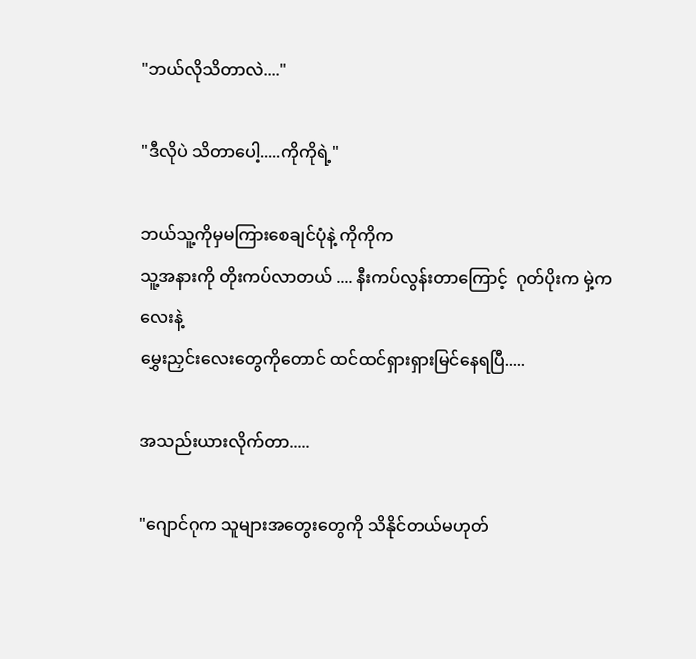"ဘယ်လိုသိတာလဲ...."

"ဒီလိုပဲ သိတာပေါ့.....ကိုကိုရဲ့"

ဘယ်သူ့ကိုမှမကြားစေချင်ပုံနဲ့ ကိုကိုက
သူ့အနားကို တိုးကပ်လာတယ် .... နီးကပ်လွန်းတာကြောင့်  ဂုတ်ပိုးက မှဲ့ကလေးနဲ့
မွှေးညှင်းလေးတွေကိုတောင် ထင်ထင်ရှားရှားမြင်နေရပြီ.....

အသည်းယားလိုက်တာ.....

"ဂျောင်ဂုက သူများအတွေးတွေကို သိနိုင်တယ်မဟုတ်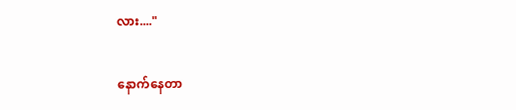လား...."

နောက်နေတာ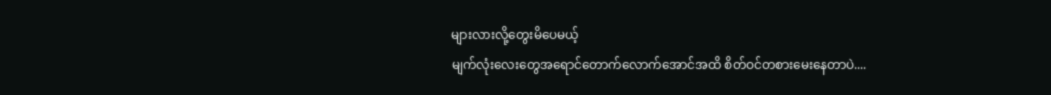များလားလို့တွေးမိပေမယ့်
မျက်လုံးလေးတွေအရောင်တောက်လောက်အောင်အထိ စိတ်ဝင်တစားမေးနေတာပဲ....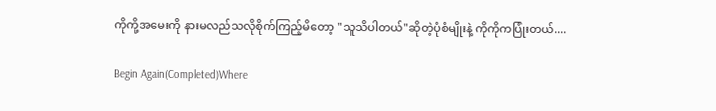ကိုကို့အမေးကို နားမလည်သလိုစိုက်ကြည့်မိတော့ "သူသိပါတယ်"ဆိုတဲ့ပုံစံမျိုးနဲ့ ကိုကိုကပြုံးတယ်....

Begin Again(Completed)Where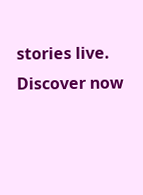stories live. Discover now